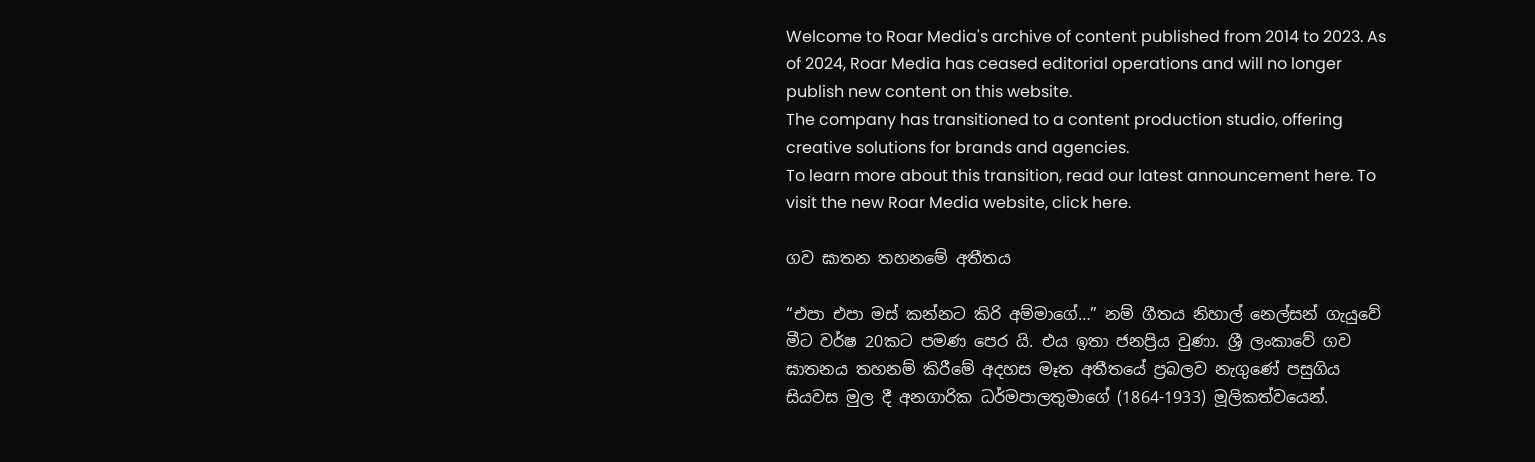Welcome to Roar Media's archive of content published from 2014 to 2023. As of 2024, Roar Media has ceased editorial operations and will no longer publish new content on this website.
The company has transitioned to a content production studio, offering creative solutions for brands and agencies.
To learn more about this transition, read our latest announcement here. To visit the new Roar Media website, click here.

ගව ඝාතන තහනමේ අතීතය

“එපා එපා මස් කන්නට කිරි අම්මාගේ…” නම් ගීතය නිහාල් නෙල්සන් ගැයුවේ මීට වර්ෂ 20කට පමණ පෙර යි. එය ඉතා ජනප්‍රිය වුණා. ශ්‍රී ලංකාවේ ගව ඝාතනය තහනම් කිරීමේ අදහස මෑත අතීතයේ ප්‍රබලව නැගුණේ පසුගිය සියවස මුල දී අනගාරික ධර්මපාලතුමාගේ (1864-1933) මූලිකත්වයෙන්.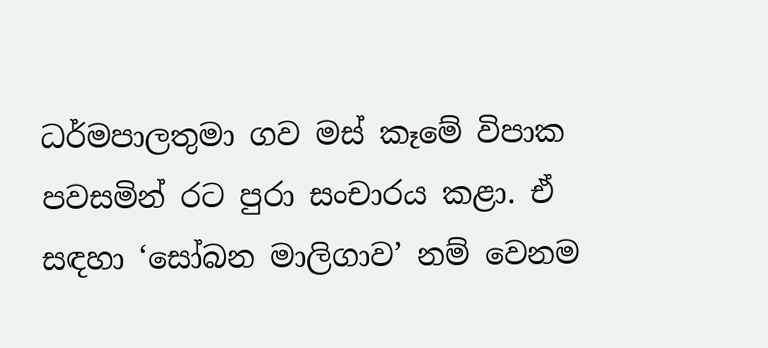ධර්මපාලතුමා ගව මස් කෑමේ විපාක පවසමින් රට පුරා සංචාරය කළා. ඒ සඳහා ‘සෝබන මාලිගාව’ නම් වෙනම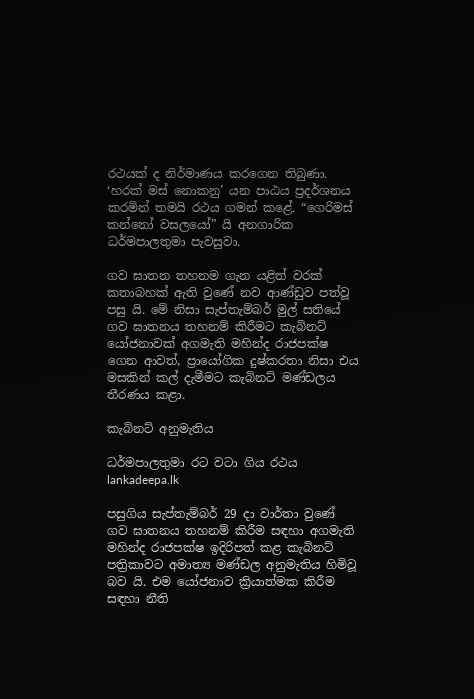රථයක් ද නිර්මාණය කරගෙන තිබුණා. ‘හරක් මස් නොකනු’ යන පාඨය ප්‍රදර්ශනය කරමින් තමයි රථය ගමන් කළේ. “ගෙරිමස් කන්නෝ වසලයෝ” යි අනගාරික ධර්මපාලතුමා පැවසුවා.

ගව ඝාතන තහනම ගැන යළිත් වරක් කතාබහක් ඇති වුණේ නව ආණ්ඩුව පත්වූ පසු යි. මේ නිසා සැප්තැම්බර් මුල් සතියේ ගව ඝාතනය තහනම් කිරීමට කැබිනට් යෝජනාවක් අගමැති මහින්ද රාජපක්ෂ ගෙන ආවත්, ප්‍රායෝගික දුෂ්කරතා නිසා එය මසකින් කල් දැමීමට කැබිනට් මණ්ඩලය තීරණය කළා.

කැබිනට් අනුමැතිය

ධර්මපාලතුමා රට වටා ගිය රථය lankadeepa.lk

පසුගිය සැප්තැම්බර් 29 දා වාර්තා වුණේ ගව ඝාතනය තහනම් කිරීම සඳහා අගමැති මහින්ද රාජපක්ෂ ඉදිරිපත් කළ කැබිනට් පත්‍රිකාවට අමාත්‍ය මණ්ඩල අනුමැතිය හිමිවූ බව යි. එම යෝජනාව ක්‍රියාත්මක කිරීම සඳහා නීති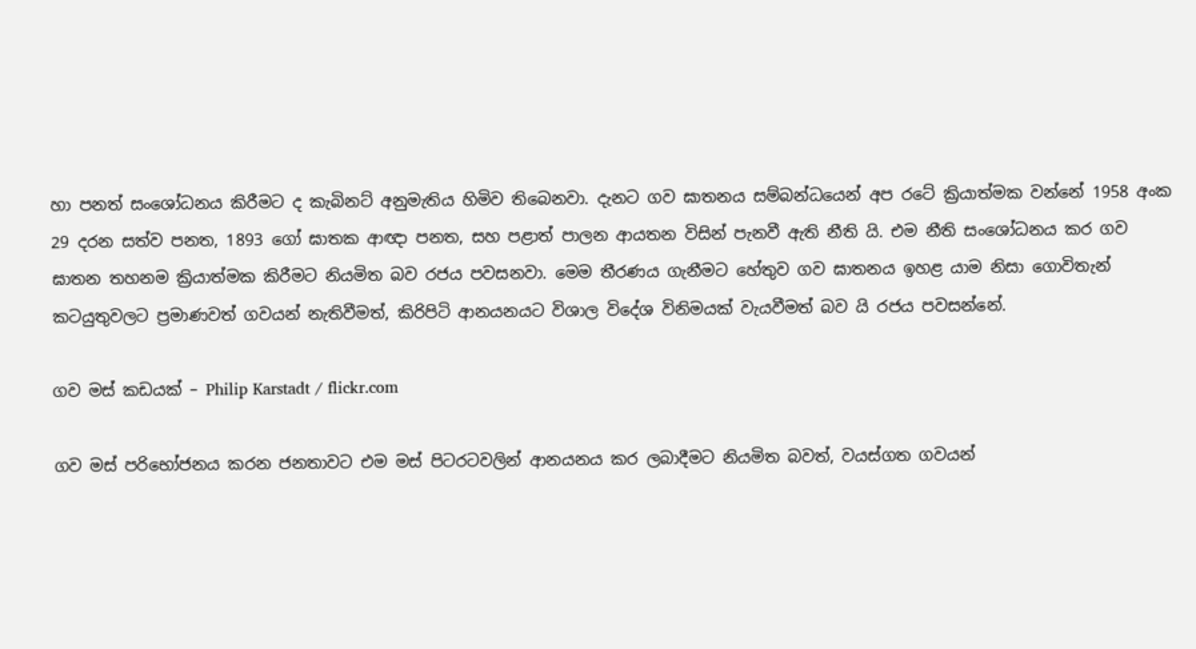හා පනත් සංශෝධනය කිරීමට ද කැබිනට් අනුමැතිය හිමිව තිබෙනවා. දැනට ගව ඝාතනය සම්බන්ධයෙන් අප රටේ ක්‍රියාත්මක වන්නේ 1958 අංක 29 දරන සත්ව පනත, 1893 ගෝ ඝාතක ආඥා පනත, සහ පළාත් පාලන ආයතන විසින් පැනවී ඇති නීති යි. එම නීති සංශෝධනය කර ගව ඝාතන තහනම ක්‍රියාත්මක කිරීමට නියමිත බව රජය පවසනවා. මෙම තීරණය ගැනීමට හේතුව ගව ඝාතනය ඉහළ යාම නිසා ගොවිතැන් කටයුතුවලට ප්‍රමාණවත් ගවයන් නැතිවීමත්, කිරිපිටි ආනයනයට විශාල විදේශ විනිමයක් වැයවීමත් බව යි රජය පවසන්නේ.

ගව මස් කඩයක් – Philip Karstadt / flickr.com

ගව මස් පරිභෝජනය කරන ජනතාවට එම මස් පිටරටවලින් ආනයනය කර ලබාදීමට නියමිත බවත්, වයස්ගත ගවයන්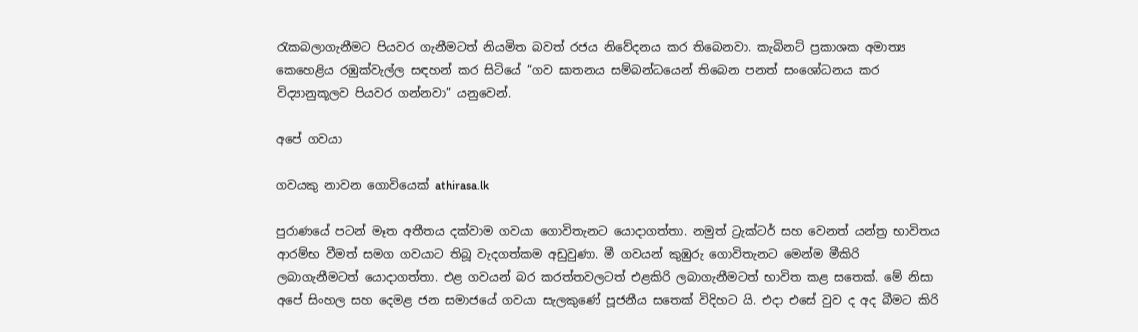රැකබලාගැනීමට පියවර ගැනීමටත් නියමිත බවත් රජය නිවේදනය කර තිබෙනවා. කැබිනට් ප්‍රකාශක අමාත්‍ය කෙහෙළිය රඹුක්වැල්ල සඳහන් කර සිටියේ “ගව ඝාතනය සම්බන්ධයෙන් තිබෙන පනත් සංශෝධනය කර විද්‍යානුකූලව පියවර ගන්නවා” යනුවෙන්.

අපේ ගවයා

ගවයකු නාවන ගොවියෙක් athirasa.lk

පුරාණයේ පටන් මෑත අතීතය දක්වාම ගවයා ගොවිතැනට යොදාගත්තා. නමුත් ට්‍රැක්ටර් සහ වෙනත් යන්ත්‍ර භාවිතය ආරම්භ වීමත් සමග ගවයාට තිබූ වැදගත්කම අඩුවුණා. මී ගවයන් කුඹුරු ගොවිතැනට මෙන්ම මීකිරි ලබාගැනීමටත් යොදාගත්තා. එළ ගවයන් බර කරත්තවලටත් එළකිරි ලබාගැනීමටත් භාවිත කළ සතෙක්. මේ නිසා අපේ සිංහල සහ දෙමළ ජන සමාජයේ ගවයා සැලකුණේ පූජනීය සතෙක් විදිහට යි. එදා එසේ වුව ද අද බීමට කිරි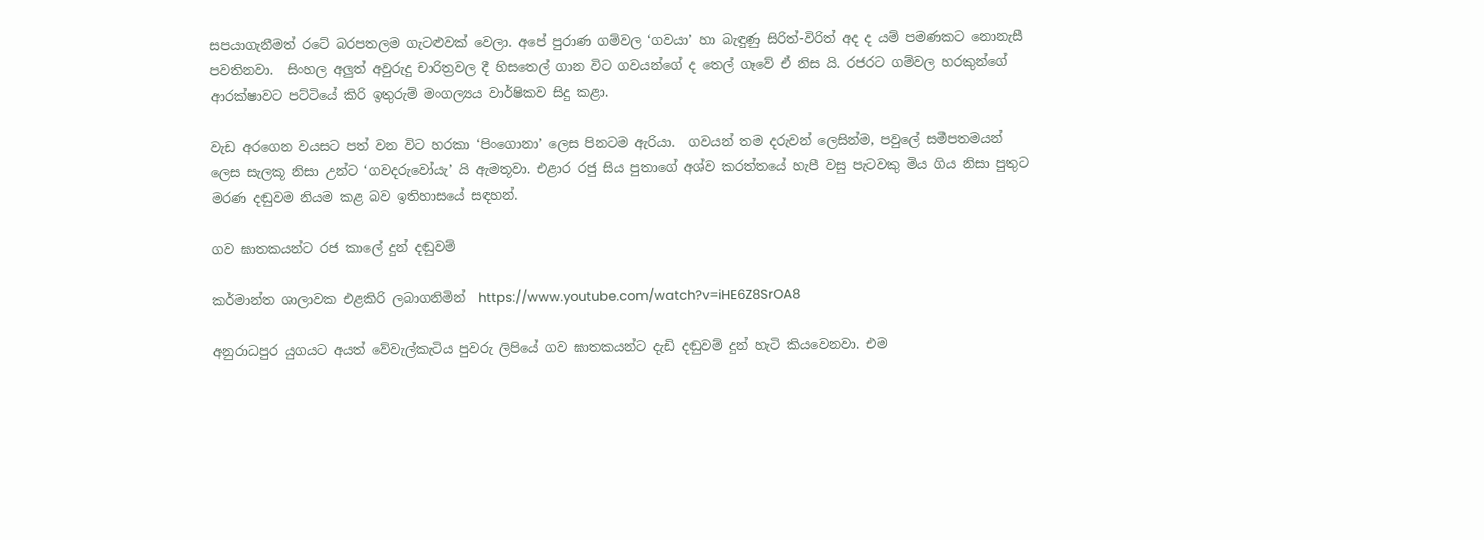සපයාගැනීමත් රටේ බරපතලම ගැටළුවක් වෙලා. අපේ පුරාණ ගම්වල ‘ගවයා’ හා බැඳුණු සිරිත්-විරිත් අද ද යම් පමණකට නොනැසී පවතිනවා.  සිංහල අලුත් අවුරුදු චාරිත්‍රවල දී හිසතෙල් ගාන විට ගවයන්ගේ ද තෙල් ගෑවේ ඒ නිස යි. රජරට ගම්වල හරකුන්ගේ ආරක්ෂාවට පට්ටියේ කිරි ඉතුරුම් මංගල්‍යය වාර්ෂිකව සිදු කළා.

වැඩ අරගෙන වයසට පත් වන විට හරකා ‘පිංගොනා’ ලෙස පිනටම ඇරියා.  ගවයන් තම දරුවන් ලෙසින්ම, පවුලේ සමීපතමයන් ලෙස සැලකූ නිසා උන්ට ‘ගවදරුවෝයැ’ යි ඇමතූවා. එළාර රජු සිය පුතාගේ අශ්ව කරත්තයේ හැපී වසු පැටවකු මිය ගිය නිසා පුතුට මරණ දඬුවම නියම කළ බව ඉතිහාසයේ සඳහන්.

ගව ඝාතකයන්ට රජ කාලේ දුන් දඬුවම්

කර්මාන්ත ශාලාවක එළකිරි ලබාගනිමින්  https://www.youtube.com/watch?v=iHE6Z8SrOA8

අනුරාධපුර යුගයට අයත් වේවැල්කැටිය පුවරු ලිපියේ ගව ඝාතකයන්ට දැඩි දඬුවම් දුන් හැටි කියවෙනවා. එම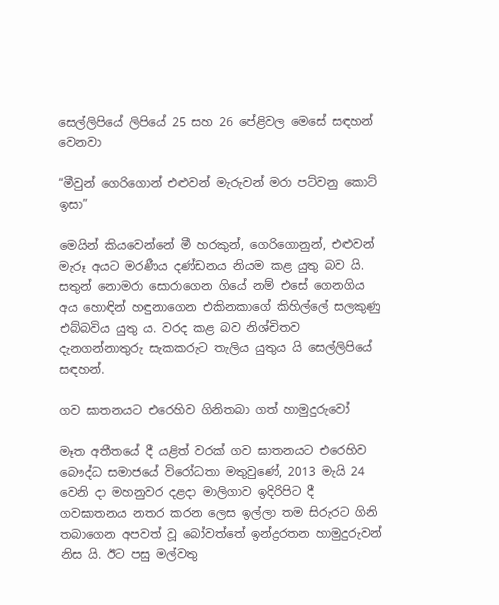සෙල්ලිපියේ ලිපියේ 25 සහ 26 පේළිවල මෙසේ සඳහන් වෙනවා

“මීවුන් ගෙරිගොන් එළුවන් මැරුවන් මරා පට්‌වනු කොට්‌ ඉසා”

මෙයින් කියවෙන්නේ මී හරකුන්, ගෙරිගොනුන්, එළුවන් මැරූ අයට මරණීය දණ්‌ඩනය නියම කළ යුතු බව යි. සතුන් නොමරා සොරාගෙන ගියේ නම් එසේ ගෙනගිය අය හොඳින් හඳුනාගෙන එකිනකාගේ කිහිල්ලේ සලකුණු එබ්බවිය යුතු ය. වරද කළ බව නිශ්චිතව දැනගන්නාතුරු සැකකරුට තැලිය යුතුය යි සෙල්ලිපියේ සඳහන්.

ගව ඝාතනයට එරෙහිව ගිනිතබා ගත් හාමුදුරුවෝ

මෑත අතීතයේ දී යළිත් වරක් ගව ඝාතනයට එරෙහිව බෞද්ධ සමාජයේ විරෝධතා මතුවුණේ, 2013 මැයි 24 වෙනි දා මහනුවර දළදා මාලිගාව ඉදිරිපිට දී ගවඝාතනය නතර කරන ලෙස ඉල්ලා තම සිරුරට ගිනි තබාගෙන අපවත් වූ බෝවත්තේ ඉන්ද්‍රරතන හාමුදුරුවන් නිස යි. ඊට පසු මල්වතු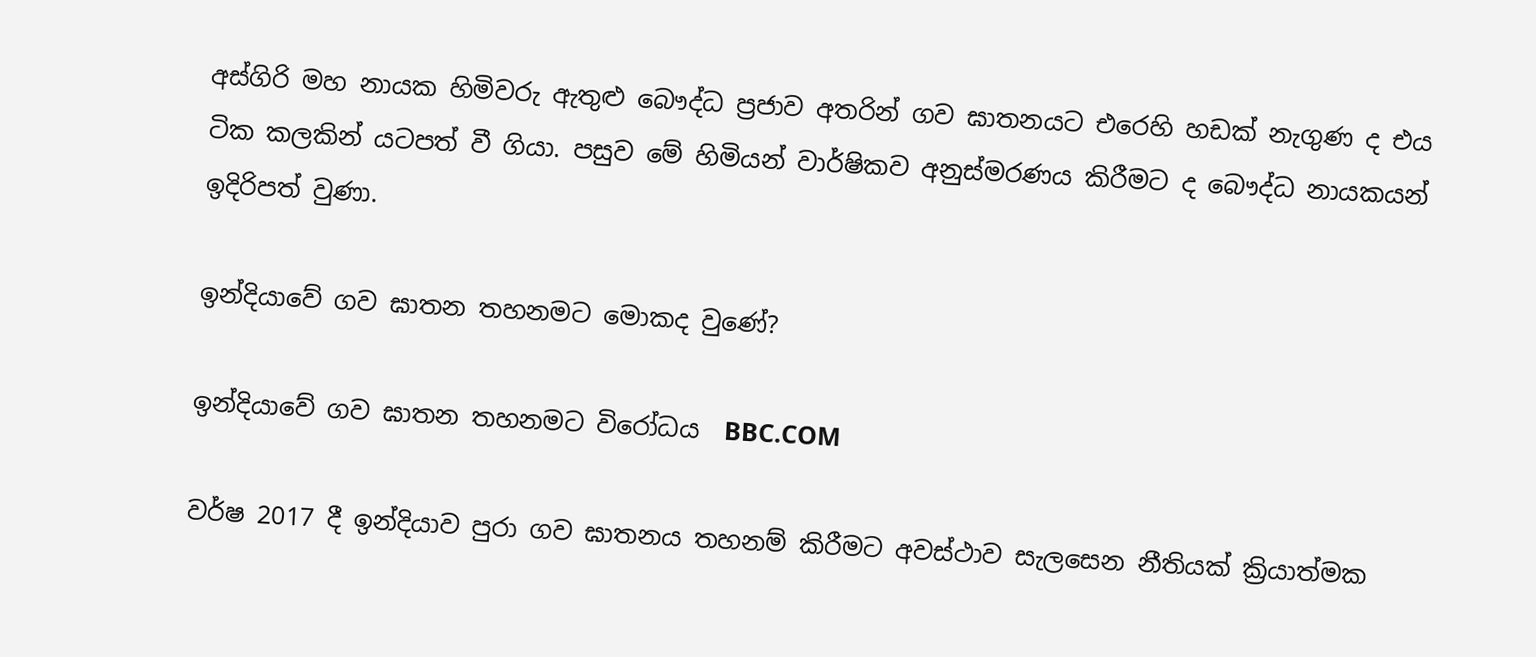අස්ගිරි මහ නායක හිමිවරු ඇතුළු බෞද්ධ ප්‍රජාව අතරින් ගව ඝාතනයට එරෙහි හඩක් නැගුණ ද එය ටික කලකින් යටපත් වී ගියා. පසුව මේ හිමියන් වාර්ෂිකව අනුස්මරණය කිරීමට ද බෞද්ධ නායකයන් ඉදිරිපත් වුණා.

ඉන්දියාවේ ගව ඝාතන තහනමට මොකද වුණේ?

ඉන්දියාවේ ගව ඝාතන තහනමට විරෝධය  BBC.COM

වර්ෂ 2017 දී ඉන්දියාව පුරා ගව ඝාතනය තහනම් කිරීමට අවස්ථාව සැලසෙන නීතියක් ක්‍රියාත්මක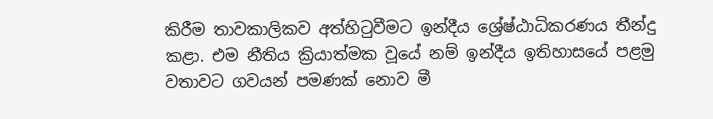කිරීම තාවකාලිකව අත්හිටුවීමට ඉන්දීය ශ්‍රේෂ්ඨාධිකරණය තීන්දු කළා. එම නීතිය ක්‍රියාත්මක වූයේ නම් ඉන්දීය ඉතිහාසයේ පළමු වතාවට ගවයන් පමණක් නොව මී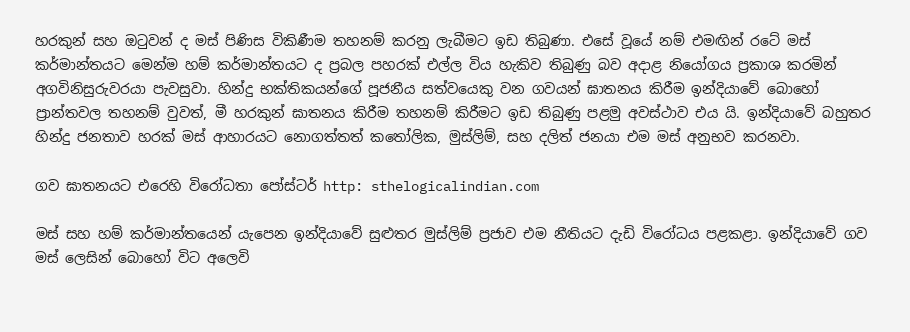හරකුන් සහ ඔටුවන් ද මස් පිණිස විකිණීම තහනම් කරනු ලැබීමට ඉඩ තිබුණා. එසේ වූයේ නම් එමඟින් රටේ මස් කර්මාන්තයට මෙන්ම හම් කර්මාන්තයට ද ප්‍රබල පහරක් එල්ල විය හැකිව තිබුණු බව අදාළ නියෝගය ප්‍රකාශ කරමින් අගවිනිසුරුවරයා පැවසුවා. හින්දු භක්තිකයන්ගේ පූජනීය සත්වයෙකු වන ගවයන් ඝාතනය කිරීම ඉන්දියාවේ බොහෝ ප්‍රාන්තවල තහනම් වුවත්, මී හරකුන් ඝාතනය කිරීම තහනම් කිරීමට ඉඩ තිබුණු පළමු අවස්ථාව එය යි. ඉන්දියාවේ බහුතර හින්දු ජනතාව හරක් මස් ආහාරයට නොගත්තත් කතෝලික, මුස්ලිම්, සහ දලිත් ජනයා එම මස් අනුභව කරනවා.

ගව ඝාතනයට එරෙහි විරෝධතා පෝස්ටර් http: sthelogicalindian.com

මස් සහ හම් කර්මාන්තයෙන් යැපෙන ඉන්දියාවේ සුළුතර මුස්ලිම් ප්‍රජාව එම නීතියට දැඩි විරෝධය පළකළා. ඉන්දියාවේ ගව මස් ලෙසින් බොහෝ විට අලෙවි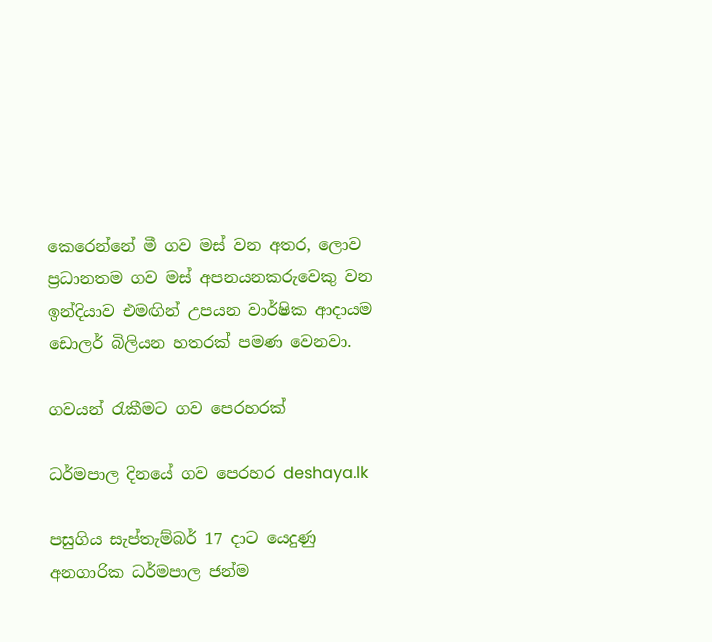කෙරෙන්නේ මී ගව මස් වන අතර, ලොව ප්‍රධානතම ගව මස් අපනයනකරුවෙකු වන ඉන්දියාව එමඟින් උපයන වාර්ෂික ආදායම ඩොලර් බිලියන හතරක් පමණ වෙනවා.

ගවයන් රැකීමට ගව පෙරහරක්

ධර්මපාල දිනයේ ගව පෙරහර deshaya.lk

පසුගිය සැප්තැම්බර් 17 දාට යෙදුණු අනගාරික ධර්මපාල ජන්ම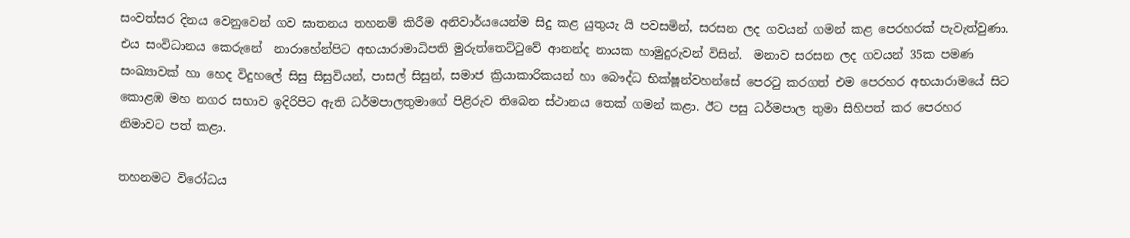සංවත්සර දිනය වෙනුවෙන් ගව ඝාතනය තහනම් කිරීම අනිවාර්යයෙන්ම සිදු කළ යුතුයැ යි පවසමින්, සරසන ලද ගවයන් ගමන් කළ පෙරහරක් පැවැත්වුණා. එය සංවිධානය කෙරුනේ  නාරාහේන්පිට අභයාරාමාධිපති මුරුත්තෙට්ටුවේ ආනන්ද නායක හාමුදුරුවන් විසින්.  මනාව සරසන ලද ගවයන් 35ක පමණ සංඛ්‍යාවක් හා හෙද විදුහලේ සිසු සිසුවියන්, පාසල් සිසුන්, සමාජ ක්‍රියාකාරිකයන් හා බෞද්ධ භික්ෂූන්වහන්සේ පෙරටු කරගත් එම පෙරහර අභයාරාමයේ සිට කොළඹ මහ නගර සභාව ඉදිරිපිට ඇති ධර්මපාලතුමාගේ පිළිරුව තිබෙන ස්ථානය තෙක් ගමන් කළා. ඊට පසු ධර්මපාල තුමා සිහිපත් කර පෙරහර නිමාවට පත් කළා.

තහනමට විරෝධය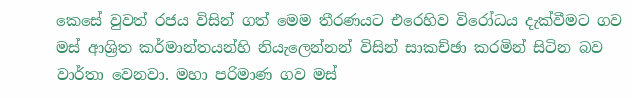කෙසේ වුවත් රජය විසින් ගත් මෙම තීරණයට එරෙහිව විරෝධය දැක්වීමට ගව මස් ආශ්‍රිත කර්මාන්තයන්හි නියැලෙන්නන් විසින් සාකච්ඡා කරමින් සිටින බව වාර්තා වෙනවා. මහා පරිමාණ ගව මස්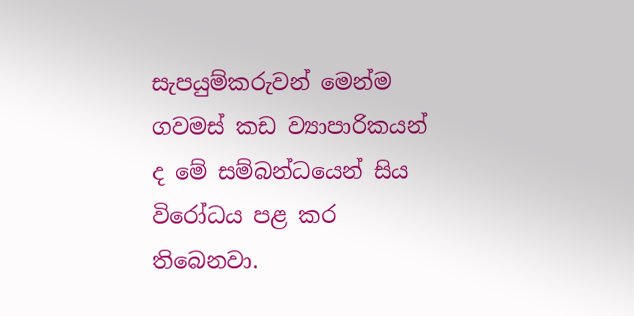සැපයුම්කරුවන් මෙන්ම ගවමස් කඩ ව්‍යාපාරිකයන් ද මේ සම්බන්ධයෙන් සිය විරෝධය පළ කර තිබෙනවා.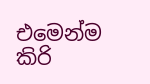එමෙන්ම කිරි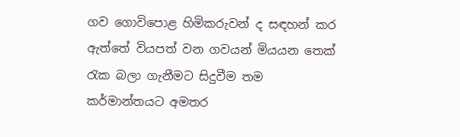ගව ගොවිපොළ හිමිකරුවන් ද සඳහන් කර ඇත්තේ වියපත් වන ගවයන් මියයන තෙක් රැක බලා ගැනීමට සිදුවීම තම කර්මාන්තයට අමතර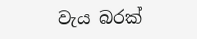වැය බරක්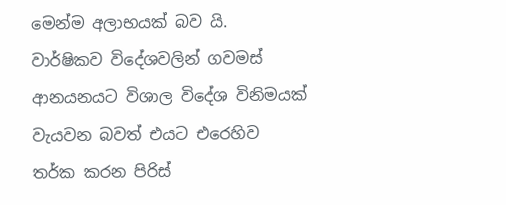මෙන්ම අලාභයක් බව යි. වාර්ෂිකව විදේශවලින් ගවමස් ආනයනයට විශාල විදේශ විනිමයක් වැයවන බවත් එයට එරෙහිව තර්ක කරන පිරිස්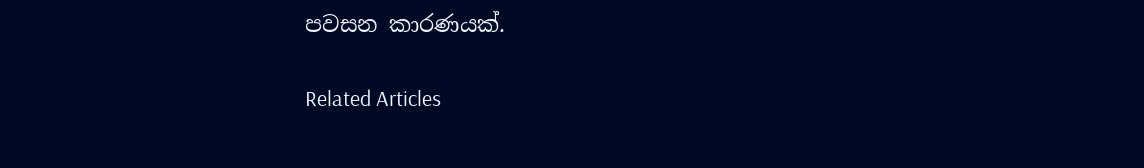පවසන කාරණයක්.

Related Articles